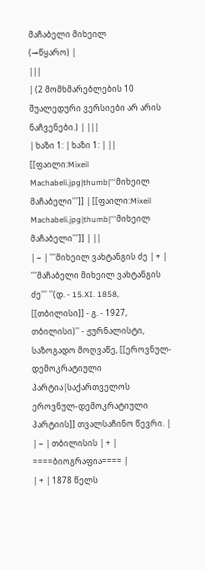მაჩაბელი მიხეილ
(→წყარო) |
|||
| (2 მომხმარებლების 10 შუალედური ვერსიები არ არის ნაჩვენები.) | |||
| ხაზი 1: | ხაზი 1: | ||
[[ფაილი:Mixeil Machabeli.jpg|thumb|'''მიხეილ მაჩაბელი''']] | [[ფაილი:Mixeil Machabeli.jpg|thumb|'''მიხეილ მაჩაბელი''']] | ||
| − | '''მიხეილ ვახტანგის ძე | + | '''მაჩაბელი მიხეილ ვახტანგის ძე''' ''(დ. - 15.XI. 1858, [[თბილისი]] - გ. - 1927, თბილისი)'' - ჟურნალისტი, საზოგადო მოღვაწე, [[ეროვნულ-დემოკრატიული პარტია|საქართველოს ეროვნულ-დემოკრატიული პარტიის]] თვალსაჩინო წევრი. |
| − | თბილისის | + | ====ბიოგრაფია==== |
| + | 1878 წელს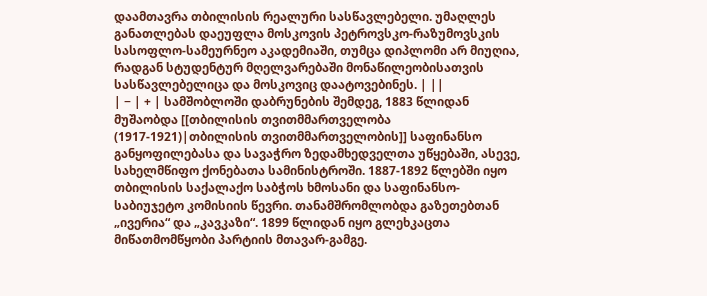დაამთავრა თბილისის რეალური სასწავლებელი. უმაღლეს განათლებას დაეუფლა მოსკოვის პეტროვსკო-რაზუმოვსკის სასოფლო-სამეურნეო აკადემიაში, თუმცა დიპლომი არ მიუღია, რადგან სტუდენტურ მღელვარებაში მონაწილეობისათვის სასწავლებელიცა და მოსკოვიც დაატოვებინეს. | ||
| − | + | სამშობლოში დაბრუნების შემდეგ, 1883 წლიდან მუშაობდა [[თბილისის თვითმმართველობა (1917-1921)|თბილისის თვითმმართველობის]] საფინანსო განყოფილებასა და სავაჭრო ზედამხედველთა უწყებაში, ასევე, სახელმწიფო ქონებათა სამინისტროში. 1887-1892 წლებში იყო თბილისის საქალაქო საბჭოს ხმოსანი და საფინანსო-საბიუჯეტო კომისიის წევრი. თანამშრომლობდა გაზეთებთან „ივერია“ და „კავკაზი“. 1899 წლიდან იყო გლეხკაცთა მიწათმომწყობი პარტიის მთავარ-გამგე.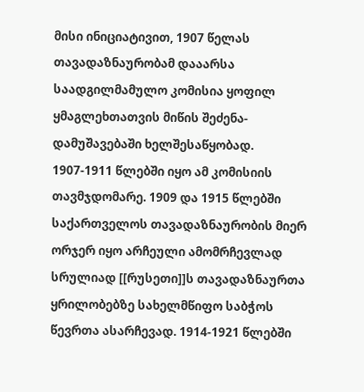მისი ინიციატივით, 1907 წელას თავადაზნაურობამ დააარსა საადგილმამულო კომისია ყოფილ ყმაგლეხთათვის მიწის შეძენა-დამუშავებაში ხელშესაწყობად. 1907-1911 წლებში იყო ამ კომისიის თავმჯდომარე. 1909 და 1915 წლებში საქართველოს თავადაზნაურობის მიერ ორჯერ იყო არჩეული ამომრჩევლად სრულიად [[რუსეთი]]ს თავადაზნაურთა ყრილობებზე სახელმწიფო საბჭოს წევრთა ასარჩევად. 1914-1921 წლებში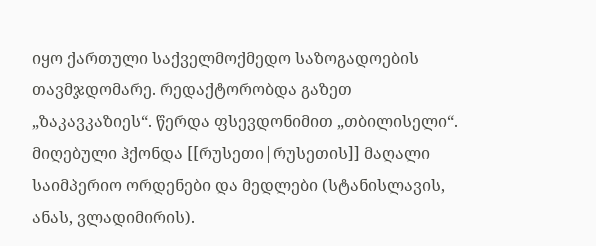იყო ქართული საქველმოქმედო საზოგადოების თავმჯდომარე. რედაქტორობდა გაზეთ „ზაკავკაზიეს“. წერდა ფსევდონიმით „თბილისელი“. მიღებული ჰქონდა [[რუსეთი|რუსეთის]] მაღალი საიმპერიო ორდენები და მედლები (სტანისლავის, ანას, ვლადიმირის).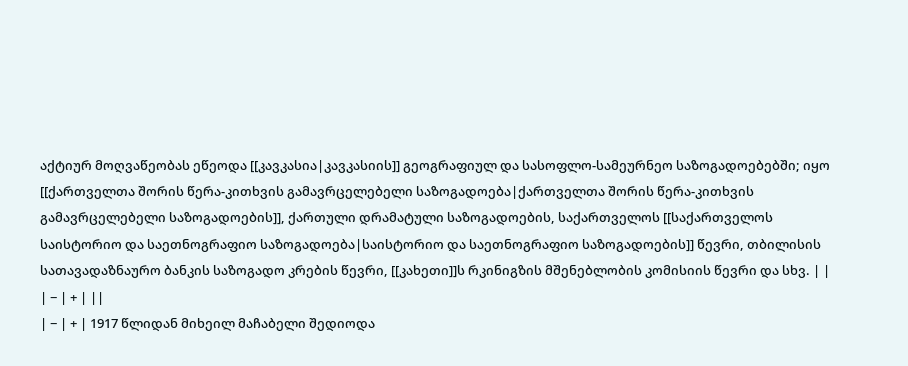აქტიურ მოღვაწეობას ეწეოდა [[კავკასია|კავკასიის]] გეოგრაფიულ და სასოფლო-სამეურნეო საზოგადოებებში; იყო [[ქართველთა შორის წერა-კითხვის გამავრცელებელი საზოგადოება|ქართველთა შორის წერა-კითხვის გამავრცელებელი საზოგადოების]], ქართული დრამატული საზოგადოების, საქართველოს [[საქართველოს საისტორიო და საეთნოგრაფიო საზოგადოება|საისტორიო და საეთნოგრაფიო საზოგადოების]] წევრი, თბილისის სათავადაზნაურო ბანკის საზოგადო კრების წევრი, [[კახეთი]]ს რკინიგზის მშენებლობის კომისიის წევრი და სხვ. | |
| − | + | ||
| − | + | 1917 წლიდან მიხეილ მაჩაბელი შედიოდა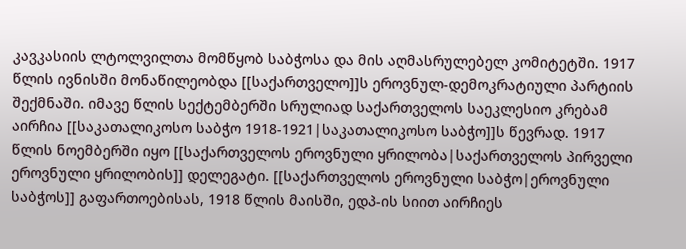კავკასიის ლტოლვილთა მომწყობ საბჭოსა და მის აღმასრულებელ კომიტეტში. 1917 წლის ივნისში მონაწილეობდა [[საქართველო]]ს ეროვნულ-დემოკრატიული პარტიის შექმნაში. იმავე წლის სექტემბერში სრულიად საქართველოს საეკლესიო კრებამ აირჩია [[საკათალიკოსო საბჭო 1918-1921|საკათალიკოსო საბჭო]]ს წევრად. 1917 წლის ნოემბერში იყო [[საქართველოს ეროვნული ყრილობა|საქართველოს პირველი ეროვნული ყრილობის]] დელეგატი. [[საქართველოს ეროვნული საბჭო|ეროვნული საბჭოს]] გაფართოებისას, 1918 წლის მაისში, ედპ-ის სიით აირჩიეს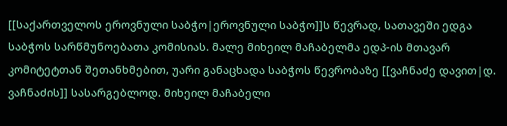[[საქართველოს ეროვნული საბჭო|ეროვნული საბჭო]]ს წევრად, სათავეში ედგა საბჭოს სარწმუნოებათა კომისიას. მალე მიხეილ მაჩაბელმა ედპ-ის მთავარ კომიტეტთან შეთანხმებით, უარი განაცხადა საბჭოს წევრობაზე [[ვაჩნაძე დავით|დ. ვაჩნაძის]] სასარგებლოდ. მიხეილ მაჩაბელი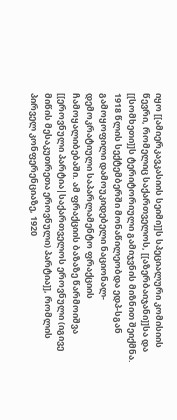იყო [[ამიერკავკასიის სეიმი]]ს სპეციალური კომისიის წევრი, რომელიც საქართველოს, [[აზერბაიჯანი]]სა და [[სომხეთი]]ს ტერიტორიული გამიჯვნის მიზნით შეიქმნა. 1918 წლის სექტემბერში მონაწილეობდა ედპ-სგან გამოყოფილი დამოუკიდებელი ნაციონალ-დემოკრატიული საპარლამენტო ფრაქციის ჩამოყალიბებაში. ამ ფრაქციის ბაზაზე წარმოიშვა [[ეროვნული პარტია|საქართველოს ეროვნული (იგივე მიწის მესაკუთრეთა ეროვნული) პარტია]], რომლის პირველ კონფერენციაზე, 1920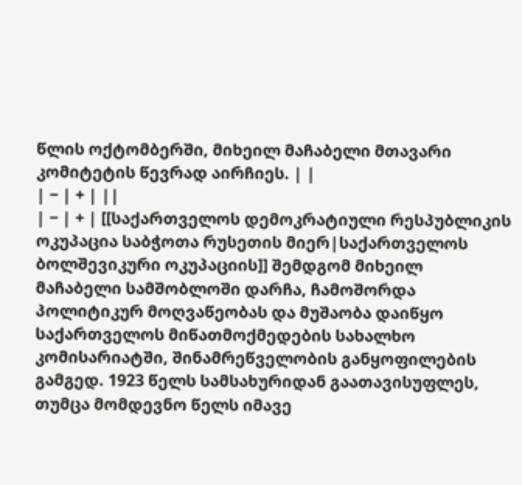წლის ოქტომბერში, მიხეილ მაჩაბელი მთავარი კომიტეტის წევრად აირჩიეს. | |
| − | + | ||
| − | + | [[საქართველოს დემოკრატიული რესპუბლიკის ოკუპაცია საბჭოთა რუსეთის მიერ|საქართველოს ბოლშევიკური ოკუპაციის]] შემდგომ მიხეილ მაჩაბელი სამშობლოში დარჩა, ჩამოშორდა პოლიტიკურ მოღვაწეობას და მუშაობა დაიწყო საქართველოს მიწათმოქმედების სახალხო კომისარიატში, შინამრეწველობის განყოფილების გამგედ. 1923 წელს სამსახურიდან გაათავისუფლეს, თუმცა მომდევნო წელს იმავე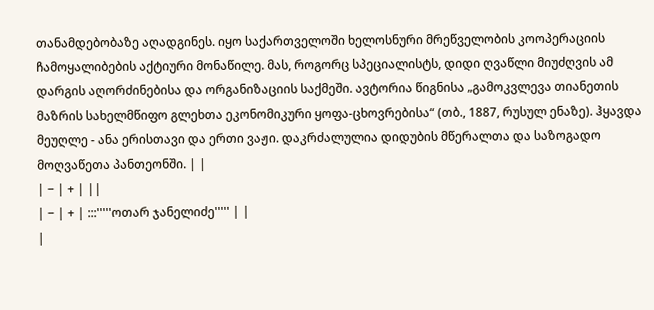თანამდებობაზე აღადგინეს. იყო საქართველოში ხელოსნური მრეწველობის კოოპერაციის ჩამოყალიბების აქტიური მონაწილე. მას, როგორც სპეციალისტს, დიდი ღვაწლი მიუძღვის ამ დარგის აღორძინებისა და ორგანიზაციის საქმეში. ავტორია წიგნისა „გამოკვლევა თიანეთის მაზრის სახელმწიფო გლეხთა ეკონომიკური ყოფა-ცხოვრებისა“ (თბ., 1887, რუსულ ენაზე). ჰყავდა მეუღლე - ანა ერისთავი და ერთი ვაჟი. დაკრძალულია დიდუბის მწერალთა და საზოგადო მოღვაწეთა პანთეონში. | |
| − | + | ||
| − | + | :::'''''ოთარ ჯანელიძე''''' | |
|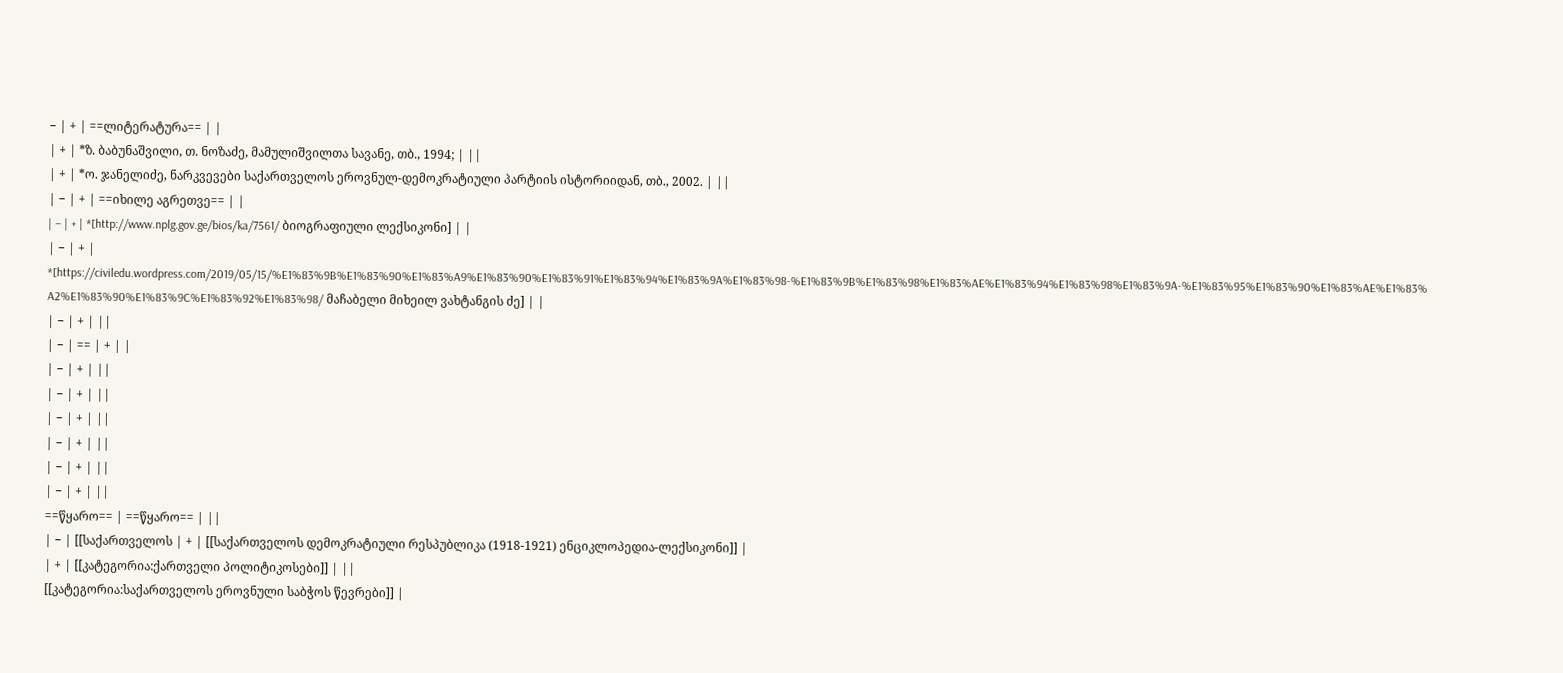− | + | ==ლიტერატურა== | |
| + | *ზ. ბაბუნაშვილი, თ. ნოზაძე, მამულიშვილთა სავანე, თბ., 1994; | ||
| + | *ო. ჯანელიძე, ნარკვევები საქართველოს ეროვნულ-დემოკრატიული პარტიის ისტორიიდან, თბ., 2002. | ||
| − | + | ==იხილე აგრეთვე== | |
| − | + | *[http://www.nplg.gov.ge/bios/ka/7561/ ბიოგრაფიული ლექსიკონი] | |
| − | + | *[https://civiledu.wordpress.com/2019/05/15/%E1%83%9B%E1%83%90%E1%83%A9%E1%83%90%E1%83%91%E1%83%94%E1%83%9A%E1%83%98-%E1%83%9B%E1%83%98%E1%83%AE%E1%83%94%E1%83%98%E1%83%9A-%E1%83%95%E1%83%90%E1%83%AE%E1%83%A2%E1%83%90%E1%83%9C%E1%83%92%E1%83%98/ მაჩაბელი მიხეილ ვახტანგის ძე] | |
| − | + | ||
| − | == | + | |
| − | + | ||
| − | + | ||
| − | + | ||
| − | + | ||
| − | + | ||
| − | + | ||
==წყარო== | ==წყარო== | ||
| − | [[საქართველოს | + | [[საქართველოს დემოკრატიული რესპუბლიკა (1918-1921) ენციკლოპედია-ლექსიკონი]] |
| + | [[კატეგორია:ქართველი პოლიტიკოსები]] | ||
[[კატეგორია:საქართველოს ეროვნული საბჭოს წევრები]] |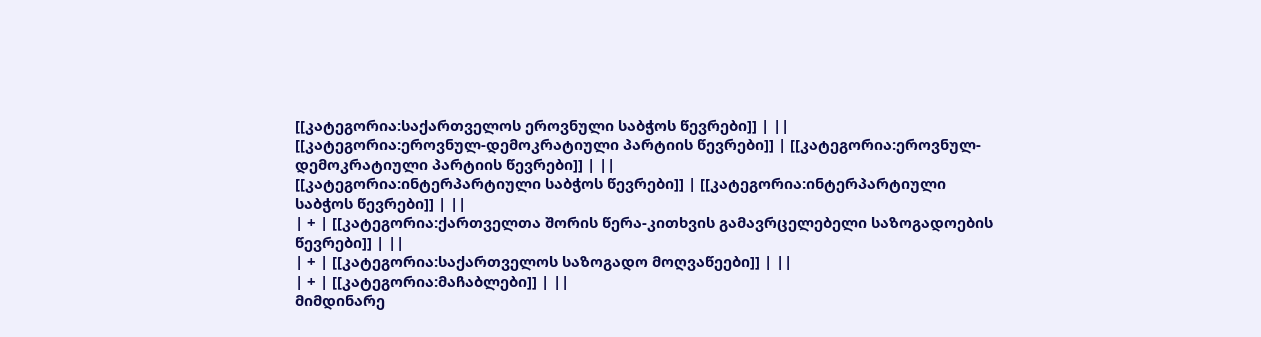[[კატეგორია:საქართველოს ეროვნული საბჭოს წევრები]] | ||
[[კატეგორია:ეროვნულ-დემოკრატიული პარტიის წევრები]] | [[კატეგორია:ეროვნულ-დემოკრატიული პარტიის წევრები]] | ||
[[კატეგორია:ინტერპარტიული საბჭოს წევრები]] | [[კატეგორია:ინტერპარტიული საბჭოს წევრები]] | ||
| + | [[კატეგორია:ქართველთა შორის წერა-კითხვის გამავრცელებელი საზოგადოების წევრები]] | ||
| + | [[კატეგორია:საქართველოს საზოგადო მოღვაწეები]] | ||
| + | [[კატეგორია:მაჩაბლები]] | ||
მიმდინარე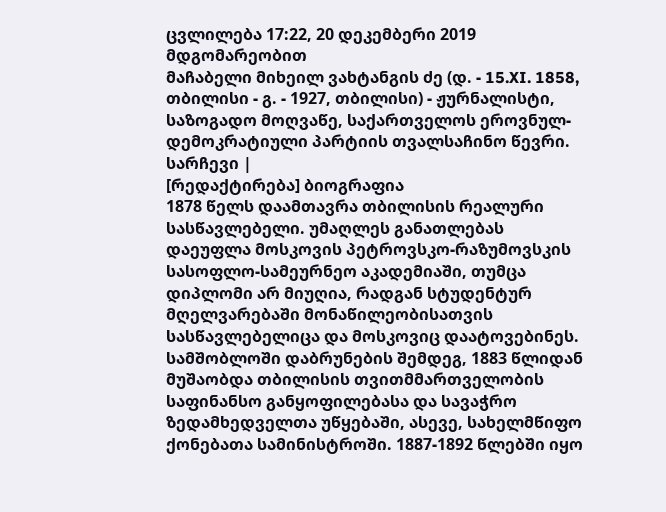ცვლილება 17:22, 20 დეკემბერი 2019 მდგომარეობით
მაჩაბელი მიხეილ ვახტანგის ძე (დ. - 15.XI. 1858, თბილისი - გ. - 1927, თბილისი) - ჟურნალისტი, საზოგადო მოღვაწე, საქართველოს ეროვნულ-დემოკრატიული პარტიის თვალსაჩინო წევრი.
სარჩევი |
[რედაქტირება] ბიოგრაფია
1878 წელს დაამთავრა თბილისის რეალური სასწავლებელი. უმაღლეს განათლებას დაეუფლა მოსკოვის პეტროვსკო-რაზუმოვსკის სასოფლო-სამეურნეო აკადემიაში, თუმცა დიპლომი არ მიუღია, რადგან სტუდენტურ მღელვარებაში მონაწილეობისათვის სასწავლებელიცა და მოსკოვიც დაატოვებინეს.
სამშობლოში დაბრუნების შემდეგ, 1883 წლიდან მუშაობდა თბილისის თვითმმართველობის საფინანსო განყოფილებასა და სავაჭრო ზედამხედველთა უწყებაში, ასევე, სახელმწიფო ქონებათა სამინისტროში. 1887-1892 წლებში იყო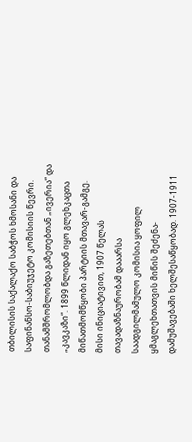თბილისის საქალაქო საბჭოს ხმოსანი და საფინანსო-საბიუჯეტო კომისიის წევრი. თანამშრომლობდა გაზეთებთან „ივერია“ და „კავკაზი“. 1899 წლიდან იყო გლეხკაცთა მიწათმომწყობი პარტიის მთავარ-გამგე. მისი ინიციატივით, 1907 წელას თავადაზნაურობამ დააარსა საადგილმამულო კომისია ყოფილ ყმაგლეხთათვის მიწის შეძენა-დამუშავებაში ხელშესაწყობად. 1907-1911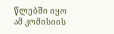წლებში იყო ამ კომისიის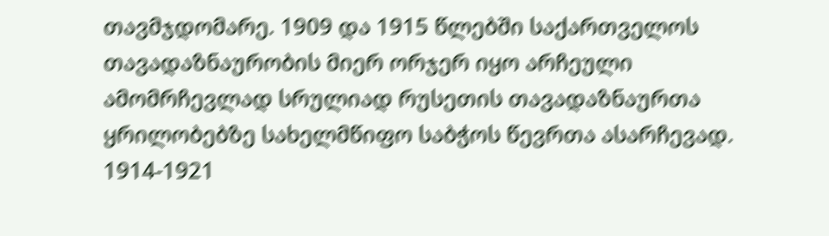თავმჯდომარე. 1909 და 1915 წლებში საქართველოს თავადაზნაურობის მიერ ორჯერ იყო არჩეული ამომრჩევლად სრულიად რუსეთის თავადაზნაურთა ყრილობებზე სახელმწიფო საბჭოს წევრთა ასარჩევად. 1914-1921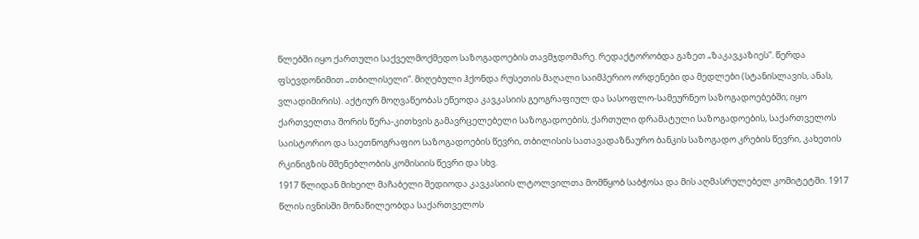წლებში იყო ქართული საქველმოქმედო საზოგადოების თავმჯდომარე. რედაქტორობდა გაზეთ „ზაკავკაზიეს“. წერდა ფსევდონიმით „თბილისელი“. მიღებული ჰქონდა რუსეთის მაღალი საიმპერიო ორდენები და მედლები (სტანისლავის, ანას, ვლადიმირის). აქტიურ მოღვაწეობას ეწეოდა კავკასიის გეოგრაფიულ და სასოფლო-სამეურნეო საზოგადოებებში; იყო ქართველთა შორის წერა-კითხვის გამავრცელებელი საზოგადოების, ქართული დრამატული საზოგადოების, საქართველოს საისტორიო და საეთნოგრაფიო საზოგადოების წევრი, თბილისის სათავადაზნაურო ბანკის საზოგადო კრების წევრი, კახეთის რკინიგზის მშენებლობის კომისიის წევრი და სხვ.
1917 წლიდან მიხეილ მაჩაბელი შედიოდა კავკასიის ლტოლვილთა მომწყობ საბჭოსა და მის აღმასრულებელ კომიტეტში. 1917 წლის ივნისში მონაწილეობდა საქართველოს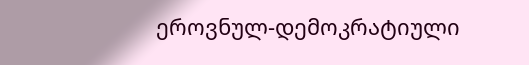ეროვნულ-დემოკრატიული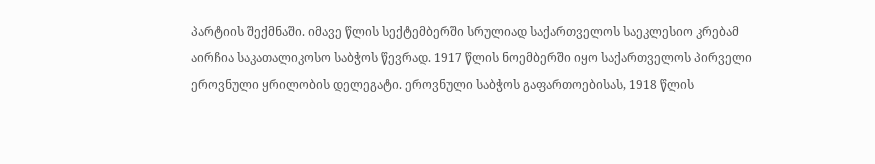პარტიის შექმნაში. იმავე წლის სექტემბერში სრულიად საქართველოს საეკლესიო კრებამ აირჩია საკათალიკოსო საბჭოს წევრად. 1917 წლის ნოემბერში იყო საქართველოს პირველი ეროვნული ყრილობის დელეგატი. ეროვნული საბჭოს გაფართოებისას, 1918 წლის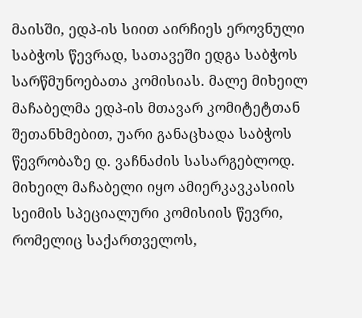მაისში, ედპ-ის სიით აირჩიეს ეროვნული საბჭოს წევრად, სათავეში ედგა საბჭოს სარწმუნოებათა კომისიას. მალე მიხეილ მაჩაბელმა ედპ-ის მთავარ კომიტეტთან შეთანხმებით, უარი განაცხადა საბჭოს წევრობაზე დ. ვაჩნაძის სასარგებლოდ. მიხეილ მაჩაბელი იყო ამიერკავკასიის სეიმის სპეციალური კომისიის წევრი, რომელიც საქართველოს,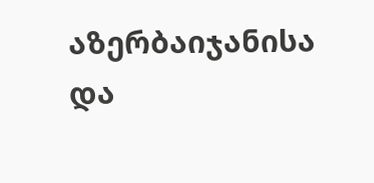აზერბაიჯანისა და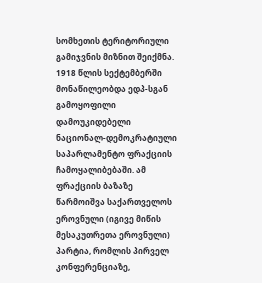სომხეთის ტერიტორიული გამიჯვნის მიზნით შეიქმნა. 1918 წლის სექტემბერში მონაწილეობდა ედპ-სგან გამოყოფილი დამოუკიდებელი ნაციონალ-დემოკრატიული საპარლამენტო ფრაქციის ჩამოყალიბებაში. ამ ფრაქციის ბაზაზე წარმოიშვა საქართველოს ეროვნული (იგივე მიწის მესაკუთრეთა ეროვნული) პარტია, რომლის პირველ კონფერენციაზე,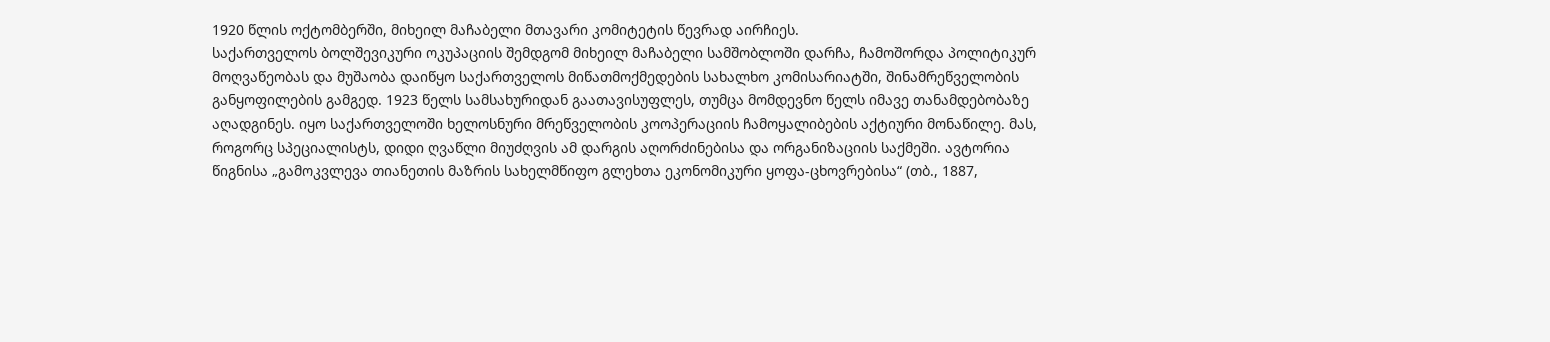1920 წლის ოქტომბერში, მიხეილ მაჩაბელი მთავარი კომიტეტის წევრად აირჩიეს.
საქართველოს ბოლშევიკური ოკუპაციის შემდგომ მიხეილ მაჩაბელი სამშობლოში დარჩა, ჩამოშორდა პოლიტიკურ მოღვაწეობას და მუშაობა დაიწყო საქართველოს მიწათმოქმედების სახალხო კომისარიატში, შინამრეწველობის განყოფილების გამგედ. 1923 წელს სამსახურიდან გაათავისუფლეს, თუმცა მომდევნო წელს იმავე თანამდებობაზე აღადგინეს. იყო საქართველოში ხელოსნური მრეწველობის კოოპერაციის ჩამოყალიბების აქტიური მონაწილე. მას, როგორც სპეციალისტს, დიდი ღვაწლი მიუძღვის ამ დარგის აღორძინებისა და ორგანიზაციის საქმეში. ავტორია წიგნისა „გამოკვლევა თიანეთის მაზრის სახელმწიფო გლეხთა ეკონომიკური ყოფა-ცხოვრებისა“ (თბ., 1887,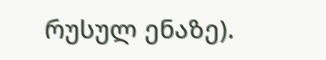რუსულ ენაზე).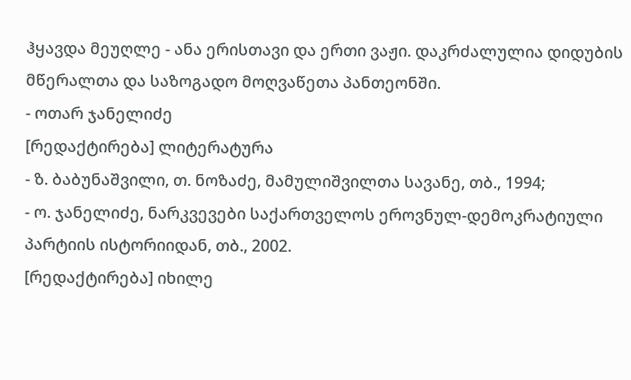ჰყავდა მეუღლე - ანა ერისთავი და ერთი ვაჟი. დაკრძალულია დიდუბის მწერალთა და საზოგადო მოღვაწეთა პანთეონში.
- ოთარ ჯანელიძე
[რედაქტირება] ლიტერატურა
- ზ. ბაბუნაშვილი, თ. ნოზაძე, მამულიშვილთა სავანე, თბ., 1994;
- ო. ჯანელიძე, ნარკვევები საქართველოს ეროვნულ-დემოკრატიული პარტიის ისტორიიდან, თბ., 2002.
[რედაქტირება] იხილე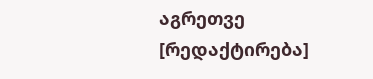აგრეთვე
[რედაქტირება]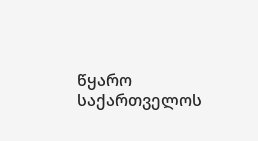წყარო
საქართველოს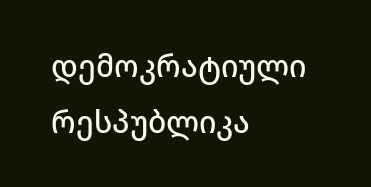დემოკრატიული რესპუბლიკა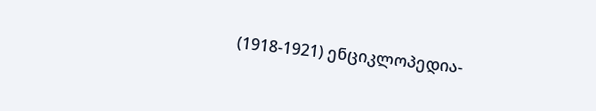(1918-1921) ენციკლოპედია-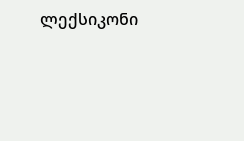ლექსიკონი